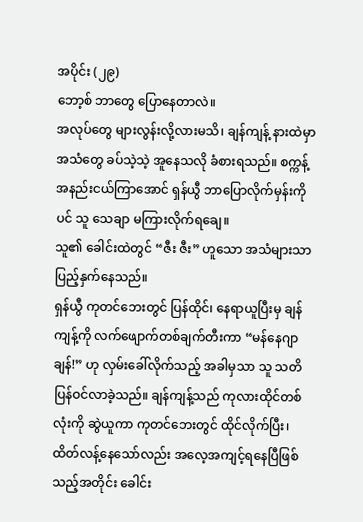အပိုင်း (၂၉)
ဘော့စ် ဘာတွေ ပြောနေတာလဲ။
အလုပ်တွေ များလွန်းလို့လားမသိ၊ ချန်ကျန့် နားထဲမှာ အသံတွေ ခပ်သဲ့သဲ့ အူနေသလို ခံစားရသည်။ စက္ကန့်အနည်းငယ်ကြာအောင် ရှန်ယွီ ဘာပြောလိုက်မှန်းကိုပင် သူ သေချာ မကြားလိုက်ရချေ။
သူ၏ ခေါင်းထဲတွင် “ဇီး ဇီး” ဟူသော အသံများသာ ပြည့်နှက်နေသည်။
ရှန်ယွီ ကုတင်ဘေးတွင် ပြန်ထိုင်၊ နေရာယူပြီးမှ ချန်ကျန့်ကို လက်ဖျောက်တစ်ချက်တီးကာ “မန်နေဂျာချန်!” ဟု လှမ်းခေါ်လိုက်သည့် အခါမှသာ သူ သတိပြန်ဝင်လာခဲ့သည်။ ချန်ကျန့်သည် ကုလားထိုင်တစ်လုံးကို ဆွဲယူကာ ကုတင်ဘေးတွင် ထိုင်လိုက်ပြီး၊ ထိတ်လန့်နေသော်လည်း အလေ့အကျင့်ရနေပြီဖြစ်သည့်အတိုင်း ခေါင်း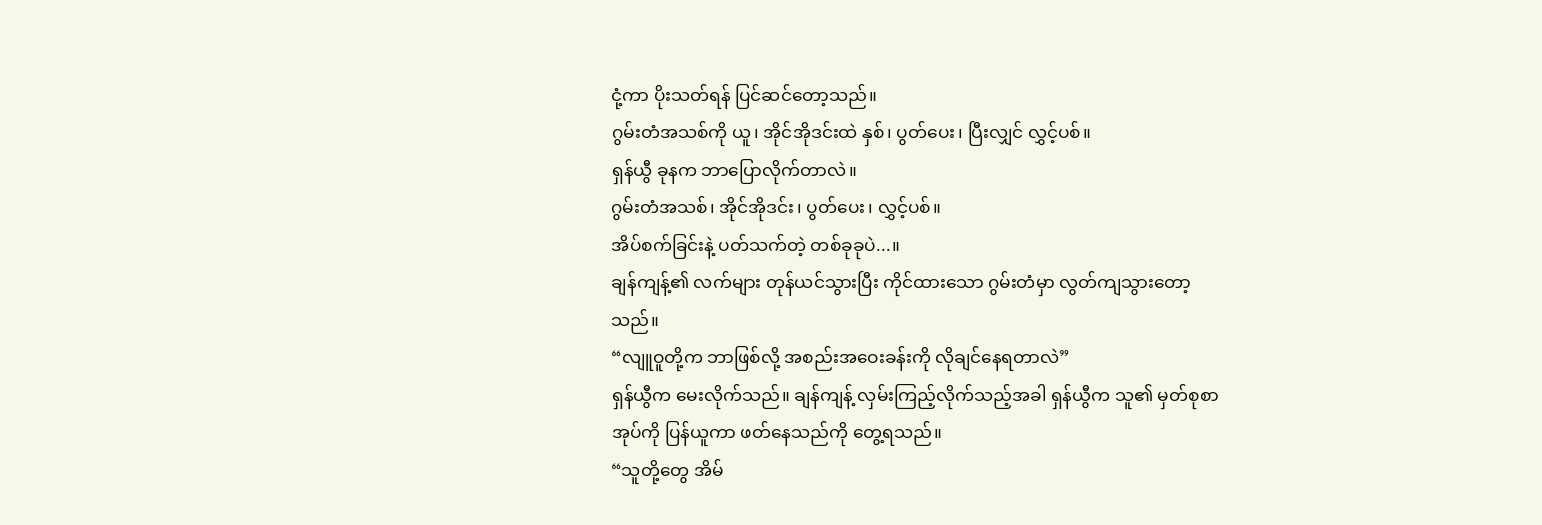ငုံ့ကာ ပိုးသတ်ရန် ပြင်ဆင်တော့သည်။
ဂွမ်းတံအသစ်ကို ယူ၊ အိုင်အိုဒင်းထဲ နှစ်၊ ပွတ်ပေး၊ ပြီးလျှင် လွှင့်ပစ်။
ရှန်ယွီ ခုနက ဘာပြောလိုက်တာလဲ။
ဂွမ်းတံအသစ်၊ အိုင်အိုဒင်း၊ ပွတ်ပေး၊ လွှင့်ပစ်။
အိပ်စက်ခြင်းနဲ့ ပတ်သက်တဲ့ တစ်ခုခုပဲ...။
ချန်ကျန့်၏ လက်များ တုန်ယင်သွားပြီး ကိုင်ထားသော ဂွမ်းတံမှာ လွတ်ကျသွားတော့သည်။
“လျူဝူတို့က ဘာဖြစ်လို့ အစည်းအဝေးခန်းကို လိုချင်နေရတာလဲ”
ရှန်ယွီက မေးလိုက်သည်။ ချန်ကျန့် လှမ်းကြည့်လိုက်သည့်အခါ ရှန်ယွီက သူ၏ မှတ်စုစာအုပ်ကို ပြန်ယူကာ ဖတ်နေသည်ကို တွေ့ရသည်။
“သူတို့တွေ အိမ်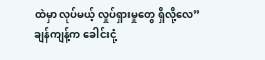ထဲမှာ လုပ်မယ့် လှုပ်ရှားမှုတွေ ရှိလို့လေ”
ချန်ကျန့်က ခေါင်းငုံ့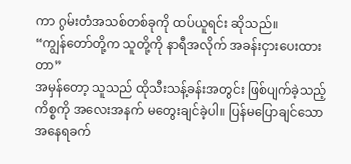ကာ ဂွမ်းတံအသစ်တစ်ခုကို ထပ်ယူရင်း ဆိုသည်။
“ကျွန်တော်တို့က သူတို့ကို နာရီအလိုက် အခန်းငှားပေးထားတာ”
အမှန်တော့ သူသည် ထိုသီးသန့်ခန်းအတွင်း ဖြစ်ပျက်ခဲ့သည့် ကိစ္စကို အလေးအနက် မတွေးချင်ခဲ့ပါ။ ပြန်မပြောချင်သော အနေရခက်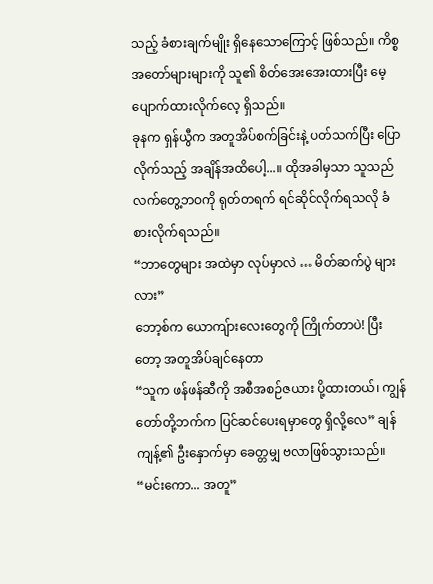သည့် ခံစားချက်မျိုး ရှိနေသောကြောင့် ဖြစ်သည်။ ကိစ္စအတော်များများကို သူ၏ စိတ်အေးအေးထားပြီး မေ့ပျောက်ထားလိုက်လေ့ ရှိသည်။
ခုနက ရှန်ယွီက အတူအိပ်စက်ခြင်းနဲ့ ပတ်သက်ပြီး ပြောလိုက်သည့် အချိန်အထိပေါ့...။ ထိုအခါမှသာ သူသည် လက်တွေ့ဘဝကို ရုတ်တရက် ရင်ဆိုင်လိုက်ရသလို ခံစားလိုက်ရသည်။
“ဘာတွေများ အထဲမှာ လုပ်မှာလဲ … မိတ်ဆက်ပွဲ များလား”
ဘော့စ်က ယောကျ်ားလေးတွေကို ကြိုက်တာပဲ! ပြီးတော့ အတူအိပ်ချင်နေတာ
“သူက ဖန်ဖန်ဆီကို အစီအစဉ်ဇယား ပို့ထားတယ်၊ ကျွန်တော်တို့ဘက်က ပြင်ဆင်ပေးရမှာတွေ ရှိလို့လေ” ချန်ကျန့်၏ ဦးနှောက်မှာ ခေတ္တမျှ ဗလာဖြစ်သွားသည်။
“မင်းကော... အတူ”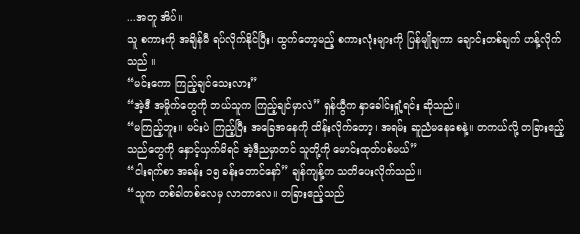...အတူ အိပ်။
သူ စကားကို အချိန်မီ ရပ်လိုက်နိုင်ပြီး၊ ထွက်တော့မည့် စကားလုံးများကို ပြန်မျိုချကာ ချောင်းတစ်ချက် ဟန့်လိုက်သည် ။
“မင်းကော ကြည့်ချင်သေးလား”
“အဲ့ဒီ အမှိုက်တွေကို ဘယ်သူက ကြည့်ချင်မှာလဲ” ရှန်ယွီက နှာခေါင်းရှုံ့ရင်း ဆိုသည်။
“မကြည့်ဘူး။ မင်းပဲ ကြည့်ပြီး အခြေအနေကို ထိန်းလိုက်တော့၊ အရမ်း ဆူညံမနေစေနဲ့။ တကယ်လို့ တခြားဧည့်သည်တွေကို နှောင့်ယှက်မိရင် အဲ့ဒီညမှာတင် သူတို့ကို မောင်းထုတ်ပစ်မယ်”
“ငါးရက်စာ အခန်း ၁၅ ခန်းတောင်နော်” ချန်ကျန့်က သတိပေးလိုက်သည်။
“သူက တစ်ခါတစ်လေမှ လာတာလေ။ တခြားဧည့်သည်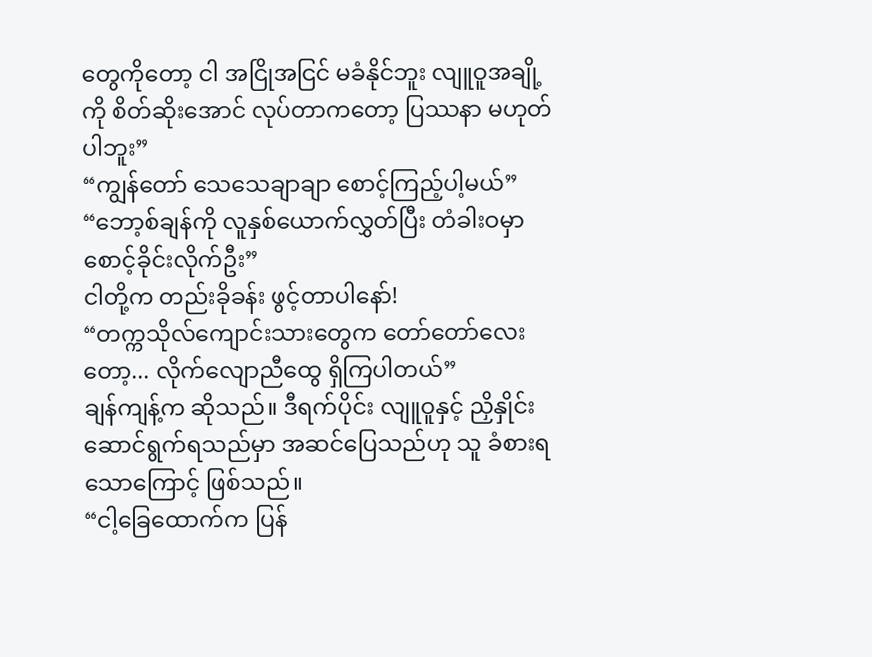တွေကိုတော့ ငါ အငြိုအငြင် မခံနိုင်ဘူး လျူဝူအချို့ကို စိတ်ဆိုးအောင် လုပ်တာကတော့ ပြဿနာ မဟုတ်ပါဘူး”
“ကျွန်တော် သေသေချာချာ စောင့်ကြည့်ပါ့မယ်”
“ဘော့စ်ချန်ကို လူနှစ်ယောက်လွှတ်ပြီး တံခါးဝမှာ စောင့်ခိုင်းလိုက်ဦး”
ငါတို့က တည်းခိုခန်း ဖွင့်တာပါနော်!
“တက္ကသိုလ်ကျောင်းသားတွေက တော်တော်လေးတော့... လိုက်လျောညီထွေ ရှိကြပါတယ်”
ချန်ကျန့်က ဆိုသည်။ ဒီရက်ပိုင်း လျူဝူနှင့် ညှိနှိုင်းဆောင်ရွက်ရသည်မှာ အဆင်ပြေသည်ဟု သူ ခံစားရသောကြောင့် ဖြစ်သည်။
“ငါ့ခြေထောက်က ပြန်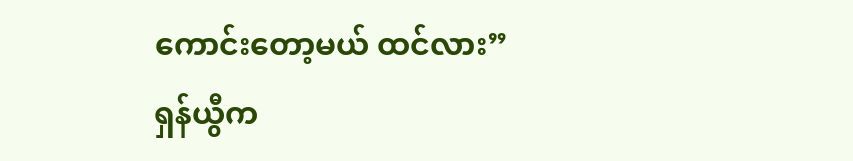ကောင်းတော့မယ် ထင်လား”
ရှန်ယွီက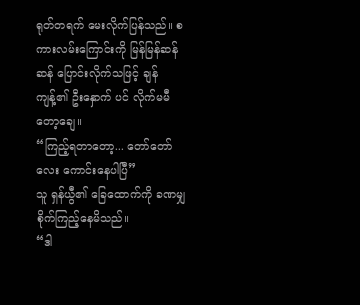ရုတ်တရက် မေးလိုက်ပြန်သည်။ စကားလမ်းကြောင်းကို မြန်မြန်ဆန်ဆန် ပြောင်းလိုက်သဖြင့် ချန်ကျန့်၏ ဦးနှောက် ပင် လိုက်မမီတော့ချေ။
“ကြည့်ရတာတော့... တော်တော်လေး ကောင်းနေပါပြီ”
သူ ရှန်ယွီ၏ ခြေထောက်ကို ခဏမျှ စိုက်ကြည့်နေမိသည်။
“ဒါ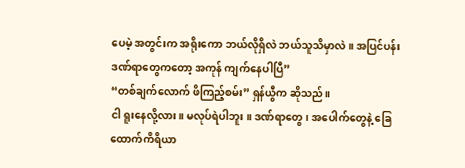ပေမဲ့ အတွင်းက အရိုးကော ဘယ်လိုရှိလဲ ဘယ်သူသိမှာလဲ။ အပြင်ပန်း ဒဏ်ရာတွေကတော့ အကုန် ကျက်နေပါပြီ”
“တစ်ချက်လောက် ဖိကြည့်စမ်း” ရှန်ယွီက ဆိုသည်။
ငါ ရူးနေလို့လား။ မလုပ်ရဲပါဘူး ။ ဒဏ်ရာတွေ၊ အပေါက်တွေနဲ့ ခြေထောက်ကိရိယာ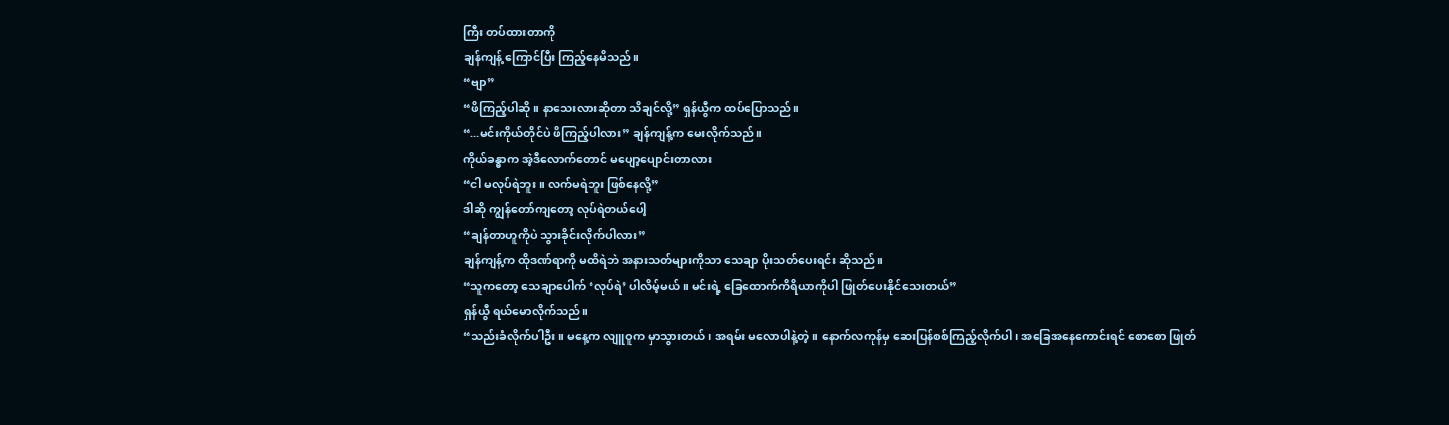ကြီး တပ်ထားတာကို
ချန်ကျန့် ကြောင်ပြီး ကြည့်နေမိသည်။
“ဗျာ”
“ဖိကြည့်ပါဆို။ နာသေးလားဆိုတာ သိချင်လို့” ရှန်ယွီက ထပ်ပြောသည်။
“...မင်းကိုယ်တိုင်ပဲ ဖိကြည့်ပါလား” ချန်ကျန့်က မေးလိုက်သည်။
ကိုယ်ခန္ဓာက အဲ့ဒီလောက်တောင် မပျော့ပျောင်းတာလား
“ငါ မလုပ်ရဲဘူး ။ လက်မရဲဘူး ဖြစ်နေလို့”
ဒါဆို ကျွန်တော်ကျတော့ လုပ်ရဲတယ်ပေါ့
“ချန်တာဟူကိုပဲ သွားခိုင်းလိုက်ပါလား”
ချန်ကျန့်က ထိုဒဏ်ရာကို မထိရဲဘဲ အနားသတ်များကိုသာ သေချာ ပိုးသတ်ပေးရင်း ဆိုသည်။
“သူကတော့ သေချာပေါက် ‘လုပ်ရဲ’ ပါလိမ့်မယ်။ မင်းရဲ့ ခြေထောက်ကိရိယာကိုပါ ဖြုတ်ပေးနိုင်သေးတယ်”
ရှန်ယွီ ရယ်မောလိုက်သည်။
“သည်းခံလိုက်ပါဦး။ မနေ့က လျူဝူက မှာသွားတယ်၊ အရမ်း မလောပါနဲ့တဲ့။ နောက်လကုန်မှ ဆေးပြန်စစ်ကြည့်လိုက်ပါ၊ အခြေအနေကောင်းရင် စောစော ဖြုတ်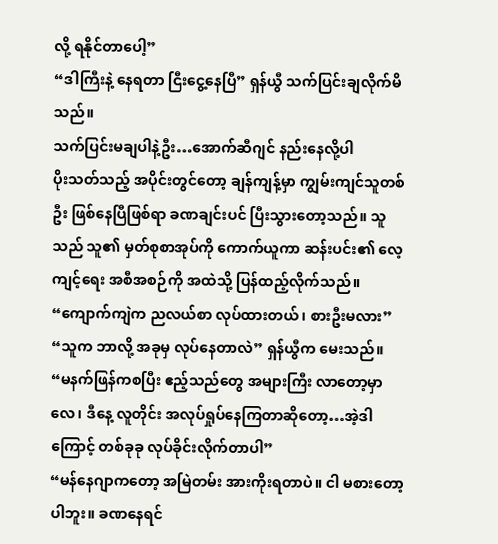လို့ ရနိုင်တာပေါ့”
“ဒါကြီးနဲ့ နေရတာ ငြီးငွေ့နေပြီ” ရှန်ယွီ သက်ပြင်းချလိုက်မိသည်။
သက်ပြင်းမချပါနဲ့ဦး…အောက်ဆီဂျင် နည်းနေလို့ပါ
ပိုးသတ်သည့် အပိုင်းတွင်တော့ ချန်ကျန့်မှာ ကျွမ်းကျင်သူတစ်ဦး ဖြစ်နေပြီဖြစ်ရာ ခဏချင်းပင် ပြီးသွားတော့သည်။ သူသည် သူ၏ မှတ်စုစာအုပ်ကို ကောက်ယူကာ ဆန်းပင်း၏ လေ့ကျင့်ရေး အစီအစဉ်ကို အထဲသို့ ပြန်ထည့်လိုက်သည်။
“ကျောက်ကျဲက ညလယ်စာ လုပ်ထားတယ်၊ စားဦးမလား”
“သူက ဘာလို့ အခုမှ လုပ်နေတာလဲ” ရှန်ယွီက မေးသည်။
“မနက်ဖြန်ကစပြီး ဧည့်သည်တွေ အများကြီး လာတော့မှာလေ၊ ဒီနေ့ လူတိုင်း အလုပ်ရှုပ်နေကြတာဆိုတော့…အဲ့ဒါကြောင့် တစ်ခုခု လုပ်ခိုင်းလိုက်တာပါ”
“မန်နေဂျာကတော့ အမြဲတမ်း အားကိုးရတာပဲ။ ငါ မစားတော့ပါဘူး။ ခဏနေရင်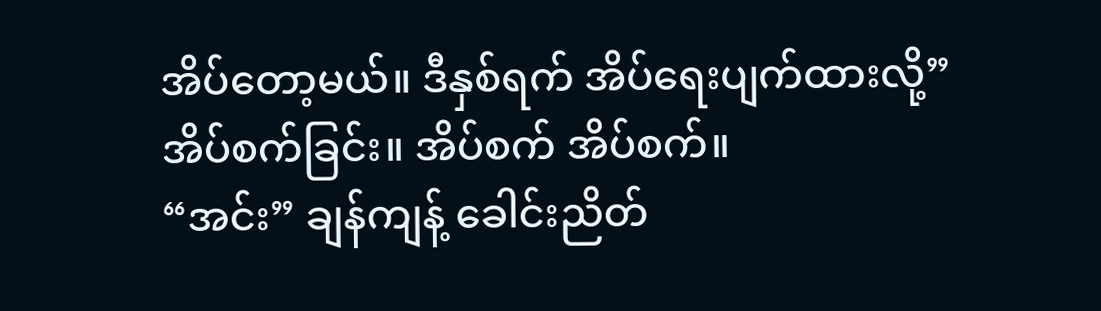အိပ်တော့မယ်။ ဒီနှစ်ရက် အိပ်ရေးပျက်ထားလို့”
အိပ်စက်ခြင်း။ အိပ်စက် အိပ်စက်။
“အင်း” ချန်ကျန့် ခေါင်းညိတ်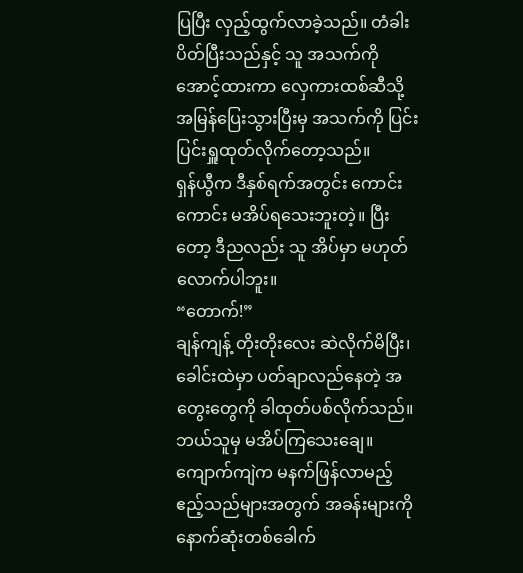ပြပြီး လှည့်ထွက်လာခဲ့သည်။ တံခါးပိတ်ပြီးသည်နှင့် သူ အသက်ကို အောင့်ထားကာ လှေကားထစ်ဆီသို့ အမြန်ပြေးသွားပြီးမှ အသက်ကို ပြင်းပြင်းရှူထုတ်လိုက်တော့သည်။
ရှန်ယွီက ဒီနှစ်ရက်အတွင်း ကောင်းကောင်း မအိပ်ရသေးဘူးတဲ့။ ပြီးတော့ ဒီညလည်း သူ အိပ်မှာ မဟုတ်လောက်ပါဘူး။
“တောက်!”
ချန်ကျန့် တိုးတိုးလေး ဆဲလိုက်မိပြီး၊ ခေါင်းထဲမှာ ပတ်ချာလည်နေတဲ့ အတွေးတွေကို ခါထုတ်ပစ်လိုက်သည်။
ဘယ်သူမှ မအိပ်ကြသေးချေ။ ကျောက်ကျဲက မနက်ဖြန်လာမည့် ဧည့်သည်များအတွက် အခန်းများကို နောက်ဆုံးတစ်ခေါက်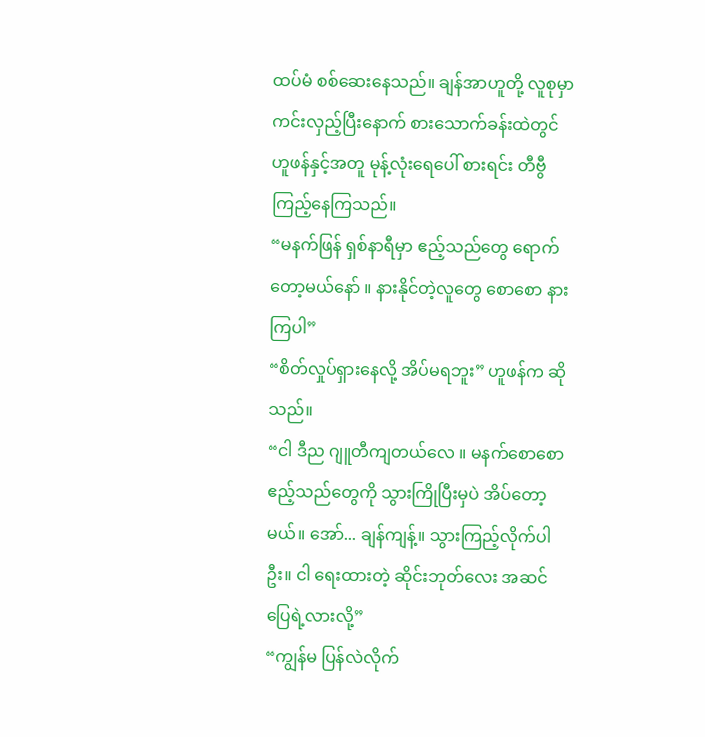ထပ်မံ စစ်ဆေးနေသည်။ ချန်အာဟူတို့ လူစုမှာ ကင်းလှည့်ပြီးနောက် စားသောက်ခန်းထဲတွင် ဟူဖန်နှင့်အတူ မုန့်လုံးရေပေါ် စားရင်း တီဗွီကြည့်နေကြသည်။
“မနက်ဖြန် ရှစ်နာရီမှာ ဧည့်သည်တွေ ရောက်တော့မယ်နော် ။ နားနိုင်တဲ့လူတွေ စောစော နားကြပါ”
“စိတ်လှုပ်ရှားနေလို့ အိပ်မရဘူး” ဟူဖန်က ဆိုသည်။
“ငါ ဒီည ဂျူတီကျတယ်လေ ။ မနက်စောစော ဧည့်သည်တွေကို သွားကြိုပြီးမှပဲ အိပ်တော့မယ်။ အော်... ချန်ကျန့်။ သွားကြည့်လိုက်ပါဦး။ ငါ ရေးထားတဲ့ ဆိုင်းဘုတ်လေး အဆင်ပြေရဲ့လားလို့”
“ကျွန်မ ပြန်လဲလိုက်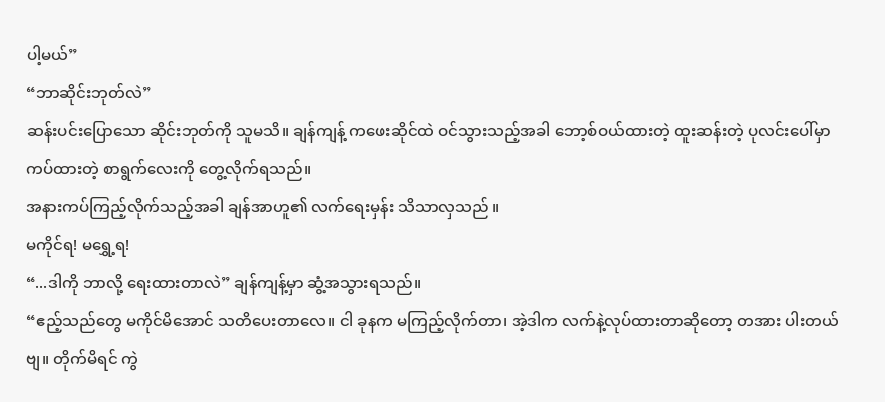ပါ့မယ်”
“ဘာဆိုင်းဘုတ်လဲ”
ဆန်းပင်းပြောသော ဆိုင်းဘုတ်ကို သူမသိ။ ချန်ကျန့် ကဖေးဆိုင်ထဲ ဝင်သွားသည့်အခါ ဘော့စ်ဝယ်ထားတဲ့ ထူးဆန်းတဲ့ ပုလင်းပေါ်မှာ ကပ်ထားတဲ့ စာရွက်လေးကို တွေ့လိုက်ရသည်။
အနားကပ်ကြည့်လိုက်သည့်အခါ ချန်အာဟူ၏ လက်ရေးမှန်း သိသာလှသည် ။
မကိုင်ရ! မရွှေ့ရ!
“...ဒါကို ဘာလို့ ရေးထားတာလဲ” ချန်ကျန့်မှာ ဆွံ့အသွားရသည်။
“ဧည့်သည်တွေ မကိုင်မိအောင် သတိပေးတာလေ။ ငါ ခုနက မကြည့်လိုက်တာ၊ အဲ့ဒါက လက်နဲ့လုပ်ထားတာဆိုတော့ တအား ပါးတယ်ဗျ။ တိုက်မိရင် ကွဲ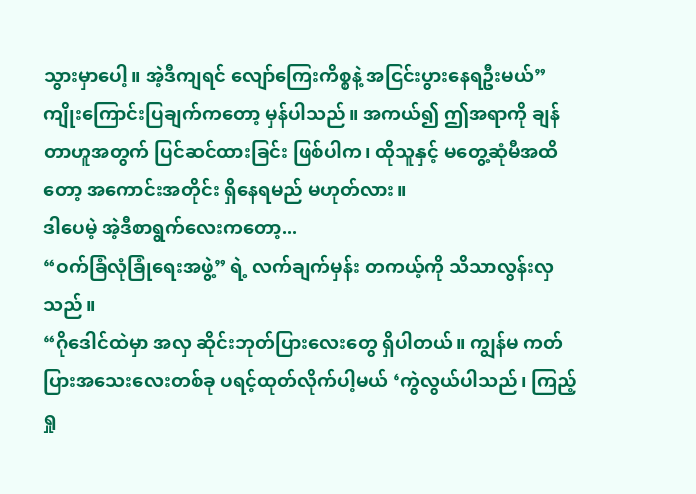သွားမှာပေါ့။ အဲ့ဒီကျရင် လျော်ကြေးကိစ္စနဲ့ အငြင်းပွားနေရဦးမယ်”
ကျိုးကြောင်းပြချက်ကတော့ မှန်ပါသည်။ အကယ်၍ ဤအရာကို ချန်တာဟူအတွက် ပြင်ဆင်ထားခြင်း ဖြစ်ပါက၊ ထိုသူနှင့် မတွေ့ဆုံမီအထိတော့ အကောင်းအတိုင်း ရှိနေရမည် မဟုတ်လား။
ဒါပေမဲ့ အဲ့ဒီစာရွက်လေးကတော့...
“ဝက်ခြံလုံခြုံရေးအဖွဲ့” ရဲ့ လက်ချက်မှန်း တကယ့်ကို သိသာလွန်းလှသည်။
“ဂိုဒေါင်ထဲမှာ အလှ ဆိုင်းဘုတ်ပြားလေးတွေ ရှိပါတယ်။ ကျွန်မ ကတ်ပြားအသေးလေးတစ်ခု ပရင့်ထုတ်လိုက်ပါ့မယ် ‘ကွဲလွယ်ပါသည်၊ ကြည့်ရှု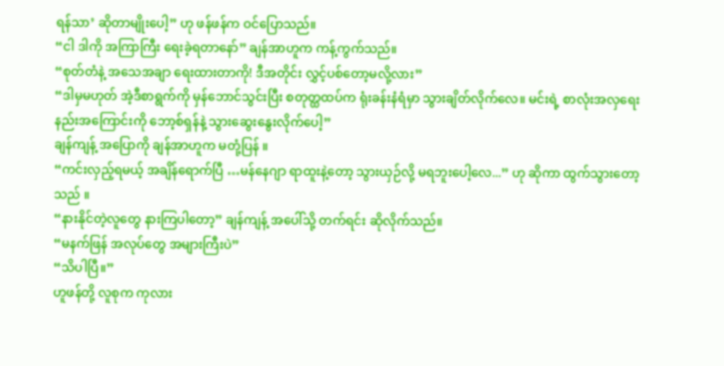ရန်သာ’ ဆိုတာမျိုးပေါ့” ဟု ဖန်ဖန်က ဝင်ပြောသည်။
“ငါ ဒါကို အကြာကြီး ရေးခဲ့ရတာနော်” ချန်အာဟူက ကန့်ကွက်သည်။
“စုတ်တံနဲ့ အသေအချာ ရေးထားတာကို! ဒီအတိုင်း လွှင့်ပစ်တော့မလို့လား”
“ဒါမှမဟုတ် အဲ့ဒီစာရွက်ကို မှန်ဘောင်သွင်းပြီး စတုတ္ထထပ်က ရုံးခန်းနံရံမှာ သွားချိတ်လိုက်လေ။ မင်းရဲ့ စာလုံးအလှရေးနည်းအကြောင်းကို ဘော့စ်ရှန်နဲ့ သွားဆွေးနွေးလိုက်ပေါ့”
ချန်ကျန့် အပြောကို ချန်အာဟူက မတုံ့ပြန် ။
“ကင်းလှည့်ရမယ့် အချိန်ရောက်ပြီ …မန်နေဂျာ ရာထူးနဲ့တော့ သွားယှဉ်လို့ မရဘူးပေါ့လေ...” ဟု ဆိုကာ ထွက်သွားတော့သည် ။
“နားနိုင်တဲ့လူတွေ နားကြပါတော့” ချန်ကျန့် အပေါ်သို့ တက်ရင်း ဆိုလိုက်သည်။
“မနက်ဖြန် အလုပ်တွေ အများကြီးပဲ”
“သိပါပြီ။”
ဟူဖန်တို့ လူစုက ကုလား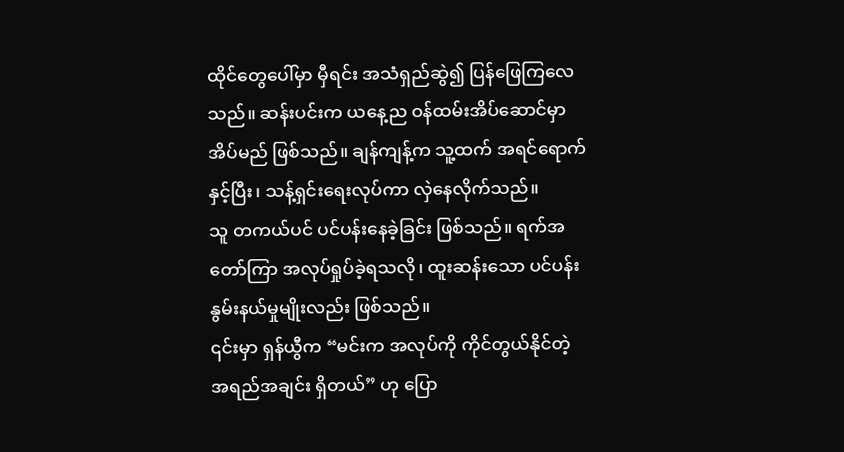ထိုင်တွေပေါ်မှာ မှီရင်း အသံရှည်ဆွဲ၍ ပြန်ဖြေကြလေသည်။ ဆန်းပင်းက ယနေ့ည ဝန်ထမ်းအိပ်ဆောင်မှာ အိပ်မည် ဖြစ်သည်။ ချန်ကျန့်က သူ့ထက် အရင်ရောက်နှင့်ပြီး၊ သန့်ရှင်းရေးလုပ်ကာ လှဲနေလိုက်သည်။
သူ တကယ်ပင် ပင်ပန်းနေခဲ့ခြင်း ဖြစ်သည်။ ရက်အတော်ကြာ အလုပ်ရှုပ်ခဲ့ရသလို၊ ထူးဆန်းသော ပင်ပန်းနွမ်းနယ်မှုမျိုးလည်း ဖြစ်သည်။
၎င်းမှာ ရှန်ယွီက “မင်းက အလုပ်ကို ကိုင်တွယ်နိုင်တဲ့ အရည်အချင်း ရှိတယ်” ဟု ပြော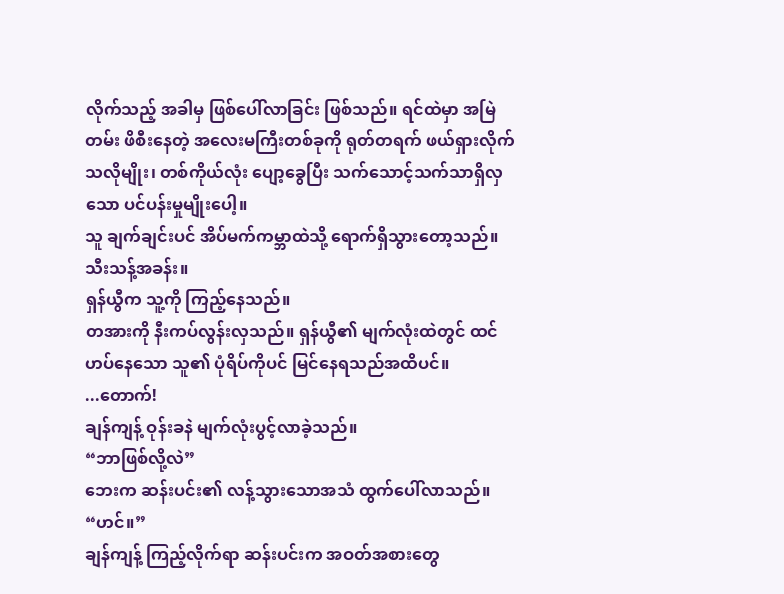လိုက်သည့် အခါမှ ဖြစ်ပေါ်လာခြင်း ဖြစ်သည်။ ရင်ထဲမှာ အမြဲတမ်း ဖိစီးနေတဲ့ အလေးမကြီးတစ်ခုကို ရုတ်တရက် ဖယ်ရှားလိုက်သလိုမျိုး၊ တစ်ကိုယ်လုံး ပျော့ခွေပြီး သက်သောင့်သက်သာရှိလှသော ပင်ပန်းမှုမျိုးပေါ့။
သူ ချက်ချင်းပင် အိပ်မက်ကမ္ဘာထဲသို့ ရောက်ရှိသွားတော့သည်။
သီးသန့်အခန်း။
ရှန်ယွီက သူ့ကို ကြည့်နေသည်။
တအားကို နီးကပ်လွန်းလှသည်။ ရှန်ယွီ၏ မျက်လုံးထဲတွင် ထင်ဟပ်နေသော သူ၏ ပုံရိပ်ကိုပင် မြင်နေရသည်အထိပင်။
...တောက်!
ချန်ကျန့် ဝုန်းခနဲ မျက်လုံးပွင့်လာခဲ့သည်။
“ဘာဖြစ်လို့လဲ”
ဘေးက ဆန်းပင်း၏ လန့်သွားသောအသံ ထွက်ပေါ်လာသည်။
“ဟင်။”
ချန်ကျန့် ကြည့်လိုက်ရာ ဆန်းပင်းက အဝတ်အစားတွေ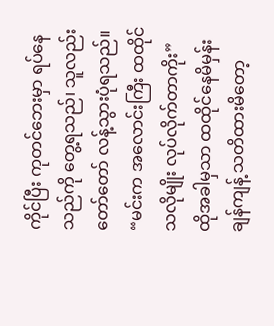ကိုင်ပြီး ကုတင်ဘေးမှာ ရပ်နေသည်ကို တွေ့ရသည်၊ သူလည်း တော်တော် လန့်သွားပုံရသည်။
“မင်းက အလောင်းကြီး ထထိုင်သလိုမျိုး လုပ်လိုက်တာကိုး”
ထိုအခါမှသာ ထထိုင်နေမိမှန်း ချန်ကျန့် သတိထားမိတော့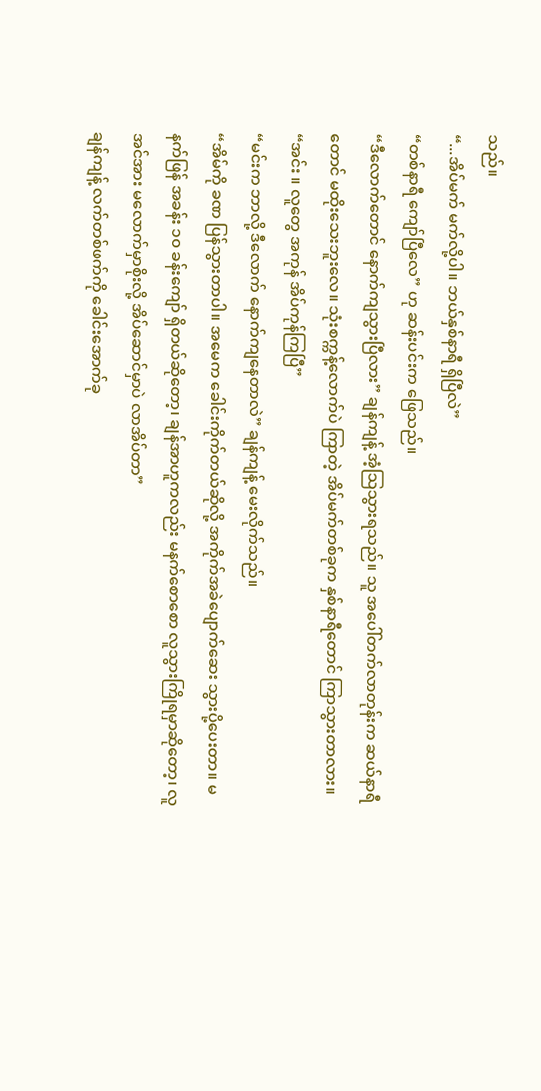သည်။
“...အိပ်မက် မက်လို့ပါ။ ဘယ်နှစ်နာရီ ရှိပြီလဲ”
“တစ်နာရီ ကျော်ပြီလေ” ဟု ဆန်းပင်းက ဖြေသည်။
“ဒီလောက်တောင် နောက်ကျသွားပြီလား” ချန်ကျန့် အံ့သြသွားရသည်။ သူ အပေါ်တက်လာတုန်းက ဆယ်နာရီတောင် မထိုးသေးဘူးလေ။ သုံးစက္ကန့်လောက်ပဲ ကြာတဲ့ အိပ်မက်တစ်ခုက နှစ်နာရီတောင် ကြာသွားတာလား။
“အင်း ။ လူတွေ အကုန် အိပ်ကုန်ကြပြီ”
“မင်းက ဘာလို့ ဒီလောက် နောက်ကျနေတာလဲ” ချန်ကျန့် မေးလိုက်သည်။
“အိမ်ကို ခဏ ပြန်သွားတာပါ။ အမေက ခေါင်းကိုက်တယ်ဆိုလို့ အကိုက်အခဲပျောက်ဆေး သွားပို့ပေးတာ။ မနက်ဖြန် အခန်း ၁၀ ခန်းကျော် ရှိတယ်ဆိုတော့၊ ချန်အာဟူကလည်း မနက်စောစော လူသွားကြိုရမှာဆိုတော့၊ လူအင်အား မလောက်မှာစိုးလို့ အိပ်ဆောင်မှာပဲ လာအိပ်တာ”
ချန်ကျန့် လက်တစ်ဖက်ကို ခေါင်းအောက်ခု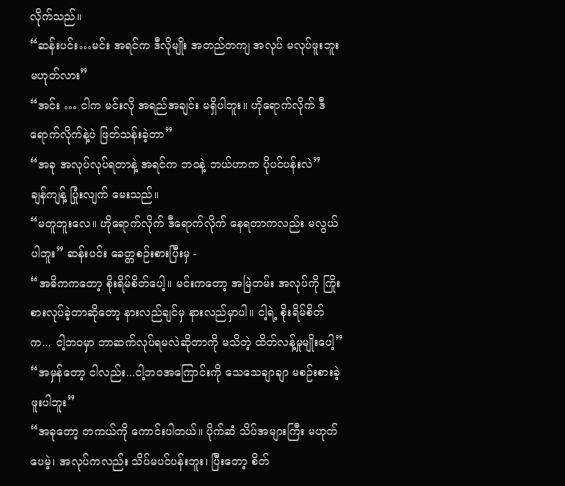လိုက်သည်။
“ဆန်းပင်း…မင်း အရင်က ဒီလိုမျိုး အတည်တကျ အလုပ် မလုပ်ဖူးဘူး မဟုတ်လား”
“အင်း … ငါက မင်းလို အရည်အချင်း မရှိပါဘူး။ ဟိုရောက်လိုက် ဒီရောက်လိုက်နဲ့ပဲ ဖြတ်သန်းခဲ့တာ”
“အခု အလုပ်လုပ်ရတာနဲ့ အရင်က ဘဝနဲ့ ဘယ်ဟာက ပိုပင်ပန်းလဲ”
ချန်ကျန့် ပြုံးလျက် မေးသည်။
“မတူဘူးလေ။ ဟိုရောက်လိုက် ဒီရောက်လိုက် နေရတာကလည်း မလွယ်ပါဘူး” ဆန်းပင်း ခေတ္တစဉ်းစားပြီးမှ -
“အဓိကကတော့ စိုးရိမ်စိတ်ပေါ့။ မင်းကတော့ အမြဲတမ်း အလုပ်ကို ကြိုးစားလုပ်ခဲ့တာဆိုတော့ နားလည်ချင်မှ နားလည်မှာပါ။ ငါ့ရဲ့ စိုးရိမ်စိတ်က... ငါ့ဘဝမှာ ဘာဆက်လုပ်ရမလဲဆိုတာကို မသိတဲ့ ထိတ်လန့်မှုမျိုးပေါ့”
“အမှန်တော့ ငါလည်း...ငါ့ဘဝအကြောင်းကို သေသေချာချာ မစဉ်းစားခဲ့ဖူးပါဘူး”
“အခုတော့ တကယ်ကို ကောင်းပါတယ်။ ပိုက်ဆံ သိပ်အများကြီး မဟုတ်ပေမဲ့၊ အလုပ်ကလည်း သိပ်မပင်ပန်းဘူး၊ ပြီးတော့ စိတ်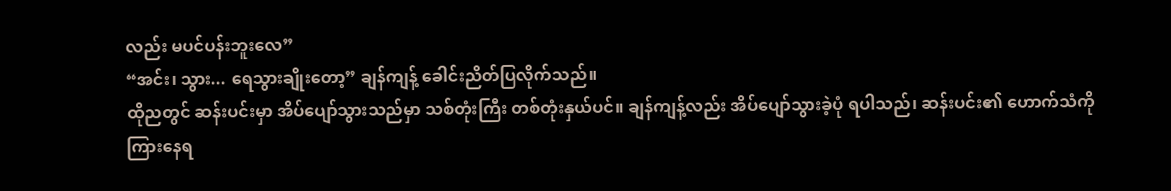လည်း မပင်ပန်းဘူးလေ”
“အင်း၊ သွား... ရေသွားချိုးတော့” ချန်ကျန့် ခေါင်းညိတ်ပြလိုက်သည်။
ထိုညတွင် ဆန်းပင်းမှာ အိပ်ပျော်သွားသည်မှာ သစ်တုံးကြီး တစ်တုံးနှယ်ပင်။ ချန်ကျန့်လည်း အိပ်ပျော်သွားခဲ့ပုံ ရပါသည်၊ ဆန်းပင်း၏ ဟောက်သံကို ကြားနေရ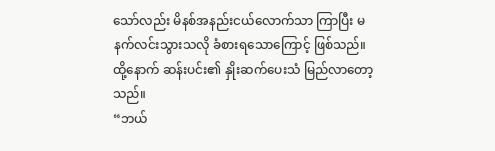သော်လည်း မိနစ်အနည်းငယ်လောက်သာ ကြာပြီး မနက်လင်းသွားသလို ခံစားရသောကြောင့် ဖြစ်သည်။
ထို့နောက် ဆန်းပင်း၏ နှိုးဆက်ပေးသံ မြည်လာတော့သည်။
“ဘယ်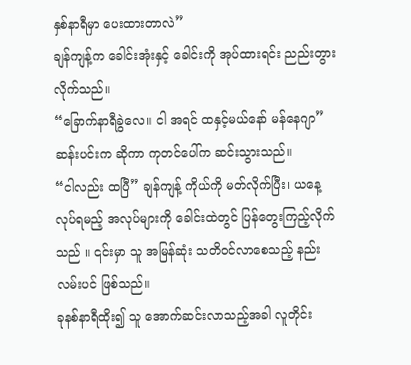နှစ်နာရီမှာ ပေးထားတာလဲ”
ချန်ကျန့်က ခေါင်းအုံးနှင့် ခေါင်းကို အုပ်ထားရင်း ညည်းတွားလိုက်သည်။
“ခြောက်နာရီခွဲလေ။ ငါ အရင် ထနှင့်မယ်နော် မန်နေဂျာ”
ဆန်းပင်းက ဆိုကာ ကုတင်ပေါ်က ဆင်းသွားသည်။
“ငါလည်း ထပြီ” ချန်ကျန့် ကိုယ်ကို မတ်လိုက်ပြီး၊ ယနေ့ လုပ်ရမည့် အလုပ်များကို ခေါင်းထဲတွင် ပြန်တွေးကြည့်လိုက်သည် ။ ၎င်းမှာ သူ အမြန်ဆုံး သတိဝင်လာစေသည့် နည်းလမ်းပင် ဖြစ်သည်။
ခုနစ်နာရီထိုး၍ သူ အောက်ဆင်းလာသည့်အခါ လူတိုင်း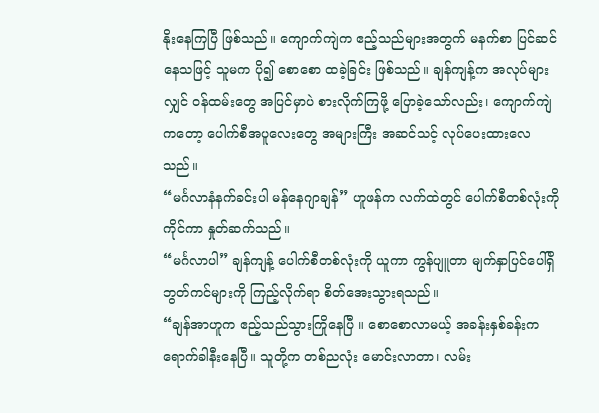နိုးနေကြပြီ ဖြစ်သည်။ ကျောက်ကျဲက ဧည့်သည်များအတွက် မနက်စာ ပြင်ဆင်နေသဖြင့် သူမက ပို၍ စောစော ထခဲ့ခြင်း ဖြစ်သည်။ ချန်ကျန့်က အလုပ်များလျှင် ဝန်ထမ်းတွေ အပြင်မှာပဲ စားလိုက်ကြဖို့ ပြောခဲ့သော်လည်း၊ ကျောက်ကျဲကတော့ ပေါက်စီအပူလေးတွေ အများကြီး အဆင်သင့် လုပ်ပေးထားလေသည်။
“မင်္ဂလာနံနက်ခင်းပါ မန်နေဂျာချန်” ဟူဖန်က လက်ထဲတွင် ပေါက်စီတစ်လုံးကို ကိုင်ကာ နှုတ်ဆက်သည်။
“မင်္ဂလာပါ” ချန်ကျန့် ပေါက်စီတစ်လုံးကို ယူကာ ကွန်ပျူတာ မျက်နှာပြင်ပေါ်ရှိ ဘွတ်ကင်များကို ကြည့်လိုက်ရာ စိတ်အေးသွားရသည်။
“ချန်အာဟူက ဧည့်သည်သွားကြိုနေပြီ ။ စောစောလာမယ့် အခန်းနှစ်ခန်းက ရောက်ခါနီးနေပြီ။ သူတို့က တစ်ညလုံး မောင်းလာတာ၊ လမ်း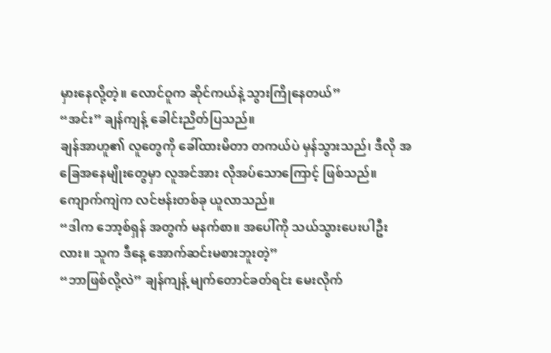မှားနေလို့တဲ့။ လောင်ဝူက ဆိုင်ကယ်နဲ့ သွားကြိုနေတယ်”
“အင်း” ချန်ကျန့် ခေါင်းညိတ်ပြသည်။
ချန်အာဟူ၏ လူတွေကို ခေါ်ထားမိတာ တကယ်ပဲ မှန်သွားသည်၊ ဒီလို အခြေအနေမျိုးတွေမှာ လူအင်အား လိုအပ်သောကြောင့် ဖြစ်သည်။
ကျောက်ကျဲက လင်ဗန်းတစ်ခု ယူလာသည်။
“ဒါက ဘော့စ်ရှန် အတွက် မနက်စာ။ အပေါ်ကို သယ်သွားပေးပါဦးလား။ သူက ဒီနေ့ အောက်ဆင်းမစားဘူးတဲ့”
“ဘာဖြစ်လို့လဲ” ချန်ကျန့် မျက်တောင်ခတ်ရင်း မေးလိုက်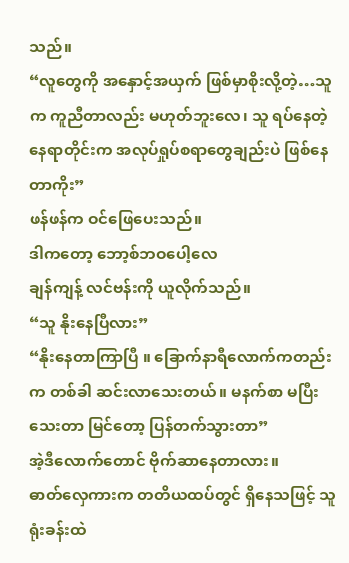သည်။
“လူတွေကို အနှောင့်အယှက် ဖြစ်မှာစိုးလို့တဲ့…သူက ကူညီတာလည်း မဟုတ်ဘူးလေ၊ သူ ရပ်နေတဲ့ နေရာတိုင်းက အလုပ်ရှုပ်စရာတွေချည်းပဲ ဖြစ်နေတာကိုး”
ဖန်ဖန်က ဝင်ဖြေပေးသည်။
ဒါကတော့ ဘော့စ်ဘဝပေါ့လေ
ချန်ကျန့် လင်ဗန်းကို ယူလိုက်သည်။
“သူ နိုးနေပြီလား”
“နိုးနေတာကြာပြီ ။ ခြောက်နာရီလောက်ကတည်းက တစ်ခါ ဆင်းလာသေးတယ်။ မနက်စာ မပြီးသေးတာ မြင်တော့ ပြန်တက်သွားတာ”
အဲ့ဒီလောက်တောင် ဗိုက်ဆာနေတာလား။
ဓာတ်လှေကားက တတိယထပ်တွင် ရှိနေသဖြင့် သူ ရုံးခန်းထဲ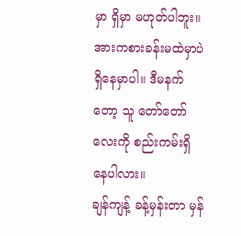မှာ ရှိမှာ မဟုတ်ပါဘူး။ အားကစားခန်းမထဲမှာပဲ ရှိနေမှာပါ။ ဒီမနက်တော့ သူ တော်တော်လေးကို စည်းကမ်းရှိနေပါလား။
ချန်ကျန့် ခန့်မှန်းတာ မှန်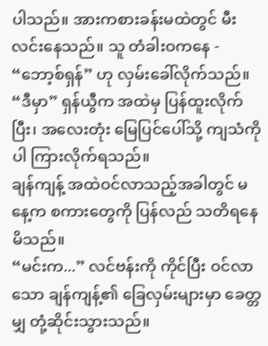ပါသည်။ အားကစားခန်းမထဲတွင် မီးလင်းနေသည်။ သူ တံခါးဝကနေ - “ဘော့စ်ရှန်” ဟု လှမ်းခေါ်လိုက်သည်။
“ဒီမှာ” ရှန်ယွီက အထဲမှ ပြန်ထူးလိုက်ပြီး၊ အလေးတုံး မြေပြင်ပေါ်သို့ ကျသံကိုပါ ကြားလိုက်ရသည်။
ချန်ကျန့် အထဲဝင်လာသည့်အခါတွင် မနေ့က စကားတွေကို ပြန်လည် သတိရနေမိသည်။
“မင်းက...” လင်ဗန်းကို ကိုင်ပြီး ဝင်လာသော ချန်ကျန့်၏ ခြေလှမ်းများမှာ ခေတ္တမျှ တုံ့ဆိုင်းသွားသည်။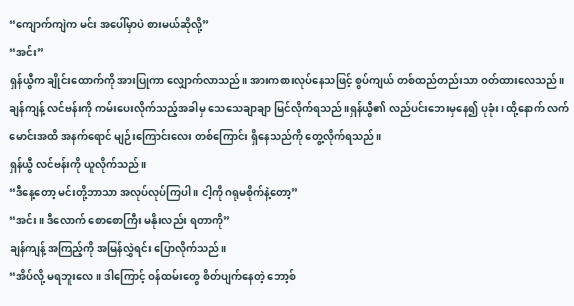“ကျောက်ကျဲက မင်း အပေါ်မှာပဲ စားမယ်ဆိုလို့”
“အင်း”
ရှန်ယွီက ချိုင်းထောက်ကို အားပြုကာ လျှောက်လာသည်။ အားကစားလုပ်နေသဖြင့် စွပ်ကျယ် တစ်ထည်တည်းသာ ဝတ်ထားလေသည်။ ချန်ကျန့် လင်ဗန်းကို ကမ်းပေးလိုက်သည့်အခါမှ သေသေချာချာ မြင်လိုက်ရသည်။ရှန်ယွီ၏ လည်ပင်းဘေးမှနေ၍ ပုခုံး၊ ထို့နောက် လက်မောင်းအထိ အနက်ရောင် မျဉ်းကြောင်းလေး တစ်ကြောင်း ရှိနေသည်ကို တွေ့လိုက်ရသည်။
ရှန်ယွီ လင်ဗန်းကို ယူလိုက်သည်။
“ဒီနေ့တော့ မင်းတို့ဘာသာ အလုပ်လုပ်ကြပါ ။ ငါ့ကို ဂရုမစိုက်နဲ့တော့”
“အင်း။ ဒီလောက် စောစောကြီး မနိုးလည်း ရတာကို”
ချန်ကျန့် အကြည့်ကို အမြန်လွှဲရင်း ပြောလိုက်သည်။
“အိပ်လို့ မရဘူးလေ။ ဒါကြောင့် ဝန်ထမ်းတွေ စိတ်ပျက်နေတဲ့ ဘော့စ်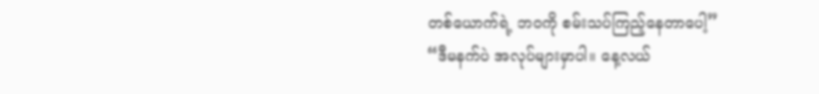တစ်ယောက်ရဲ့ ဘဝကို စမ်းသပ်ကြည့်နေတာပေါ့”
“ဒီမနက်ပဲ အလုပ်များမှာပါ။ နေ့လယ်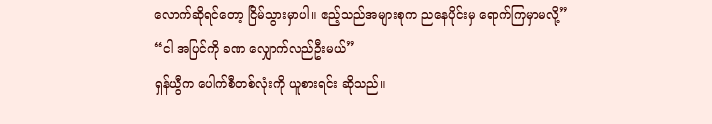လောက်ဆိုရင်တော့ ငြိမ်သွားမှာပါ။ ဧည့်သည်အများစုက ညနေပိုင်းမှ ရောက်ကြမှာမလို့”
“ငါ အပြင်ကို ခဏ လျှောက်လည်ဦးမယ်”
ရှန်ယွီက ပေါက်စီတစ်လုံးကို ယူစားရင်း ဆိုသည်။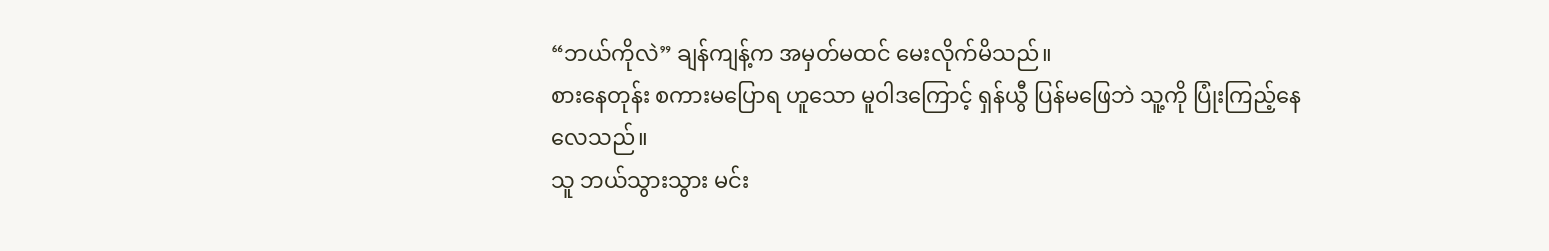“ဘယ်ကိုလဲ” ချန်ကျန့်က အမှတ်မထင် မေးလိုက်မိသည်။
စားနေတုန်း စကားမပြောရ ဟူသော မူဝါဒကြောင့် ရှန်ယွီ ပြန်မဖြေဘဲ သူ့ကို ပြုံးကြည့်နေလေသည်။
သူ ဘယ်သွားသွား မင်း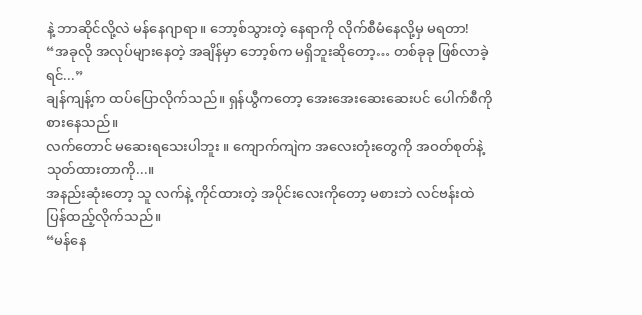နဲ့ ဘာဆိုင်လို့လဲ မန်နေဂျာရာ။ ဘော့စ်သွားတဲ့ နေရာကို လိုက်စီမံနေလို့မှ မရတာ!
“အခုလို အလုပ်များနေတဲ့ အချိန်မှာ ဘော့စ်က မရှိဘူးဆိုတော့… တစ်ခုခု ဖြစ်လာခဲ့ရင်...”
ချန်ကျန့်က ထပ်ပြောလိုက်သည်။ ရှန်ယွီကတော့ အေးအေးဆေးဆေးပင် ပေါက်စီကို စားနေသည်။
လက်တောင် မဆေးရသေးပါဘူး ။ ကျောက်ကျဲက အလေးတုံးတွေကို အဝတ်စုတ်နဲ့ သုတ်ထားတာကို...။
အနည်းဆုံးတော့ သူ လက်နဲ့ ကိုင်ထားတဲ့ အပိုင်းလေးကိုတော့ မစားဘဲ လင်ဗန်းထဲ ပြန်ထည့်လိုက်သည်။
“မန်နေ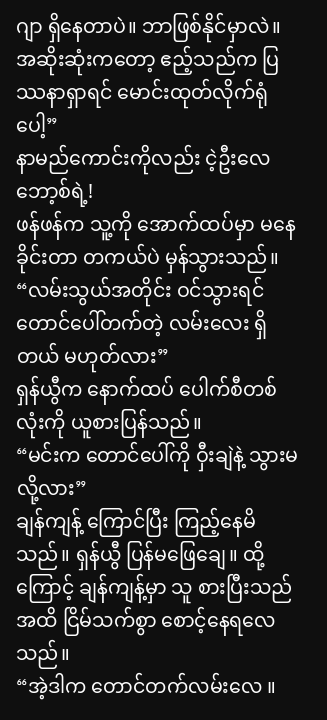ဂျာ ရှိနေတာပဲ။ ဘာဖြစ်နိုင်မှာလဲ။ အဆိုးဆုံးကတော့ ဧည့်သည်က ပြဿနာရှာရင် မောင်းထုတ်လိုက်ရုံပေါ့”
နာမည်ကောင်းကိုလည်း ငဲ့ဦးလေ ဘော့စ်ရဲ့!
ဖန်ဖန်က သူ့ကို အောက်ထပ်မှာ မနေခိုင်းတာ တကယ်ပဲ မှန်သွားသည်။
“လမ်းသွယ်အတိုင်း ဝင်သွားရင် တောင်ပေါ်တက်တဲ့ လမ်းလေး ရှိတယ် မဟုတ်လား”
ရှန်ယွီက နောက်ထပ် ပေါက်စီတစ်လုံးကို ယူစားပြန်သည်။
“မင်းက တောင်ပေါ်ကို ဝှီးချဲနဲ့ သွားမလို့လား”
ချန်ကျန့် ကြောင်ပြီး ကြည့်နေမိသည်။ ရှန်ယွီ ပြန်မဖြေချေ။ ထို့ကြောင့် ချန်ကျန့်မှာ သူ စားပြီးသည်အထိ ငြိမ်သက်စွာ စောင့်နေရလေသည်။
“အဲ့ဒါက တောင်တက်လမ်းလေ ။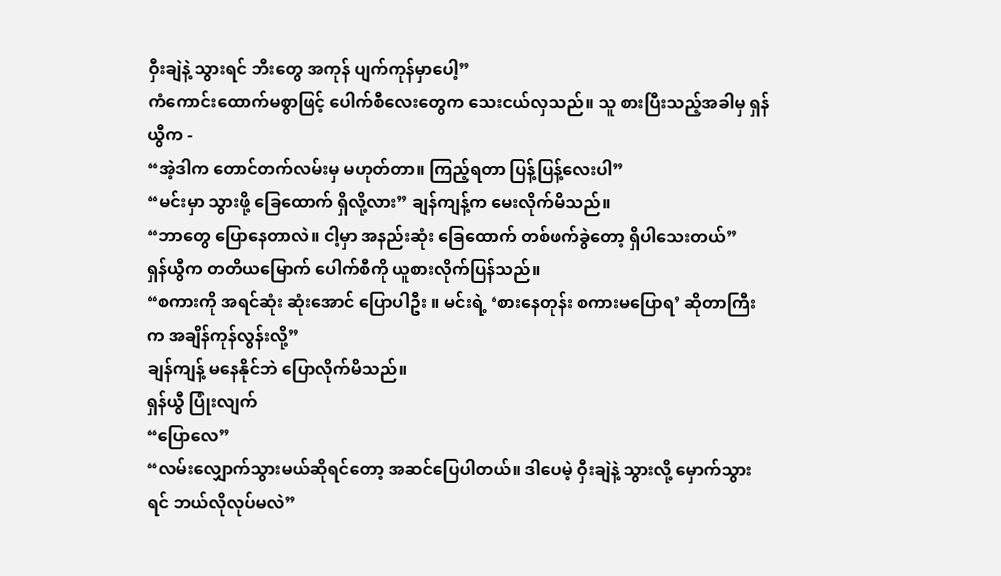ဝှီးချဲနဲ့ သွားရင် ဘီးတွေ အကုန် ပျက်ကုန်မှာပေါ့”
ကံကောင်းထောက်မစွာဖြင့် ပေါက်စီလေးတွေက သေးငယ်လှသည်။ သူ စားပြီးသည့်အခါမှ ရှန်ယွီက -
“အဲ့ဒါက တောင်တက်လမ်းမှ မဟုတ်တာ။ ကြည့်ရတာ ပြန့်ပြန့်လေးပါ”
“မင်းမှာ သွားဖို့ ခြေထောက် ရှိလို့လား” ချန်ကျန့်က မေးလိုက်မိသည်။
“ဘာတွေ ပြောနေတာလဲ။ ငါ့မှာ အနည်းဆုံး ခြေထောက် တစ်ဖက်ခွဲတော့ ရှိပါသေးတယ်”
ရှန်ယွီက တတိယမြောက် ပေါက်စီကို ယူစားလိုက်ပြန်သည်။
“စကားကို အရင်ဆုံး ဆုံးအောင် ပြောပါဦး ။ မင်းရဲ့ ‘စားနေတုန်း စကားမပြောရ’ ဆိုတာကြီးက အချိန်ကုန်လွန်းလို့”
ချန်ကျန့် မနေနိုင်ဘဲ ပြောလိုက်မိသည်။
ရှန်ယွီ ပြုံးလျက်
“ပြောလေ”
“လမ်းလျှောက်သွားမယ်ဆိုရင်တော့ အဆင်ပြေပါတယ်။ ဒါပေမဲ့ ဝှီးချဲနဲ့ သွားလို့ မှောက်သွားရင် ဘယ်လိုလုပ်မလဲ”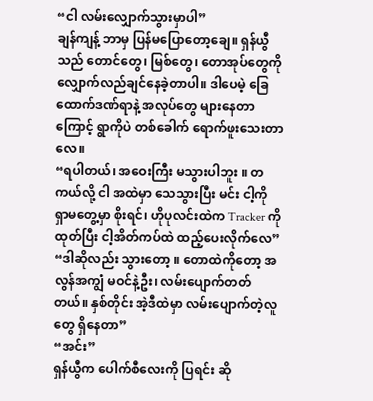“ငါ လမ်းလျှောက်သွားမှာပါ”
ချန်ကျန့် ဘာမှ ပြန်မပြောတော့ချေ။ ရှန်ယွီသည် တောင်တွေ၊ မြစ်တွေ၊ တောအုပ်တွေကို လျှောက်လည်ချင်နေခဲ့တာပါ။ ဒါပေမဲ့ ခြေထောက်ဒဏ်ရာနဲ့ အလုပ်တွေ များနေတာကြောင့် ရွာကိုပဲ တစ်ခေါက် ရောက်ဖူးသေးတာလေ။
“ရပါတယ်၊ အဝေးကြီး မသွားပါဘူး ။ တကယ်လို့ ငါ အထဲမှာ သေသွားပြီး မင်း ငါ့ကို ရှာမတွေ့မှာ စိုးရင်၊ ဟိုပုလင်းထဲက Tracker ကို ထုတ်ပြီး ငါ့အိတ်ကပ်ထဲ ထည့်ပေးလိုက်လေ”
“ဒါဆိုလည်း သွားတော့ ။ တောထဲကိုတော့ အလွန်အကျွံ မဝင်နဲ့ဦး၊ လမ်းပျောက်တတ်တယ်။ နှစ်တိုင်း အဲ့ဒီထဲမှာ လမ်းပျောက်တဲ့လူတွေ ရှိနေတာ”
“အင်း”
ရှန်ယွီက ပေါက်စီလေးကို ပြရင်း ဆို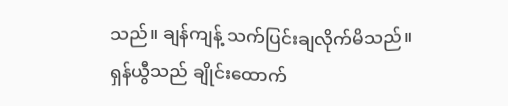သည်။ ချန်ကျန့် သက်ပြင်းချလိုက်မိသည်။
ရှန်ယွီသည် ချိုင်းထောက်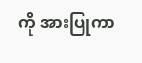ကို အားပြုကာ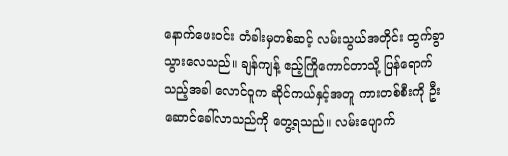နောက်ဖေးဝင်း တံခါးမှတစ်ဆင့် လမ်းသွယ်အတိုင်း ထွက်ခွာသွားလေသည်။ ချန်ကျန့် ဧည့်ကြိုကောင်တာသို့ ပြန်ရောက်သည့်အခါ လောင်ဝူက ဆိုင်ကယ်နှင့်အတူ ကားတစ်စီးကို ဦးဆောင်ခေါ်လာသည်ကို တွေ့ရသည်။ လမ်းပျောက်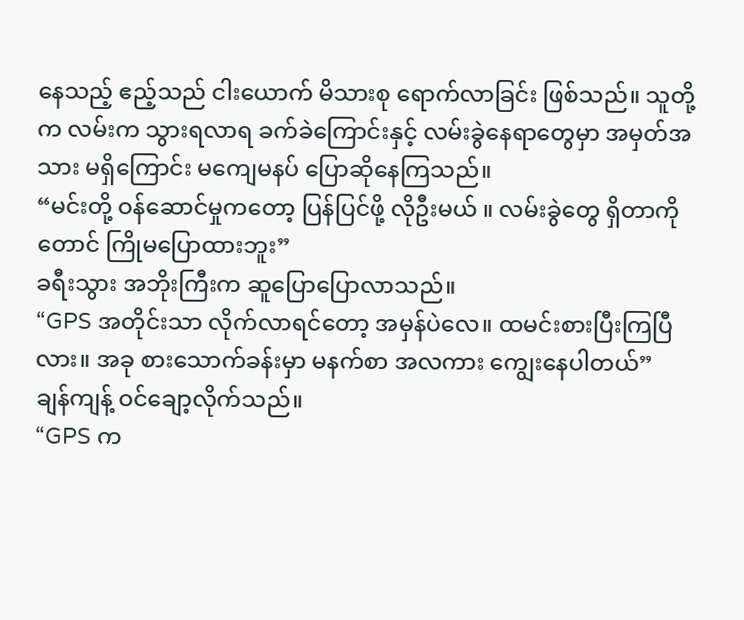နေသည့် ဧည့်သည် ငါးယောက် မိသားစု ရောက်လာခြင်း ဖြစ်သည်။ သူတို့က လမ်းက သွားရလာရ ခက်ခဲကြောင်းနှင့် လမ်းခွဲနေရာတွေမှာ အမှတ်အသား မရှိကြောင်း မကျေမနပ် ပြောဆိုနေကြသည်။
“မင်းတို့ ဝန်ဆောင်မှုကတော့ ပြန်ပြင်ဖို့ လိုဦးမယ် ။ လမ်းခွဲတွေ ရှိတာကိုတောင် ကြိုမပြောထားဘူး”
ခရီးသွား အဘိုးကြီးက ဆူပြောပြောလာသည်။
“GPS အတိုင်းသာ လိုက်လာရင်တော့ အမှန်ပဲလေ။ ထမင်းစားပြီးကြပြီလား။ အခု စားသောက်ခန်းမှာ မနက်စာ အလကား ကျွေးနေပါတယ်”
ချန်ကျန့် ဝင်ချော့လိုက်သည်။
“GPS က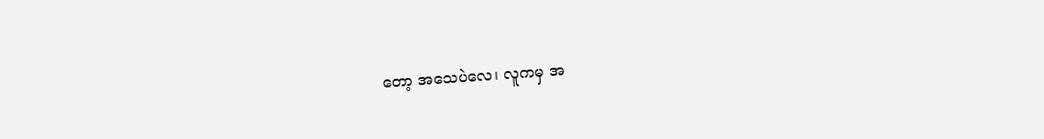တော့ အသေပဲလေ၊ လူကမှ အ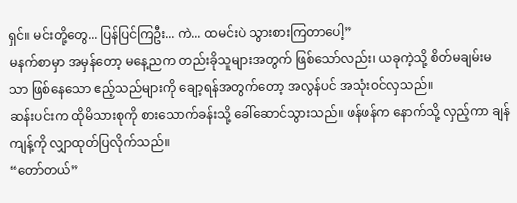ရှင်။ မင်းတို့တွေ... ပြန်ပြင်ကြဦး... ကဲ... ထမင်းပဲ သွားစားကြတာပေါ့”
မနက်စာမှာ အမှန်တော့ မနေ့ညက တည်းခိုသူများအတွက် ဖြစ်သော်လည်း၊ ယခုကဲ့သို့ စိတ်မချမ်းမသာ ဖြစ်နေသော ဧည့်သည်များကို ချော့ရန်အတွက်တော့ အလွန်ပင် အသုံးဝင်လှသည်။
ဆန်းပင်းက ထိုမိသားစုကို စားသောက်ခန်းသို့ ခေါ်ဆောင်သွားသည်။ ဖန်ဖန်က နောက်သို့ လှည့်ကာ ချန်ကျန့်ကို လျှာထုတ်ပြလိုက်သည်။
“တော်တယ်”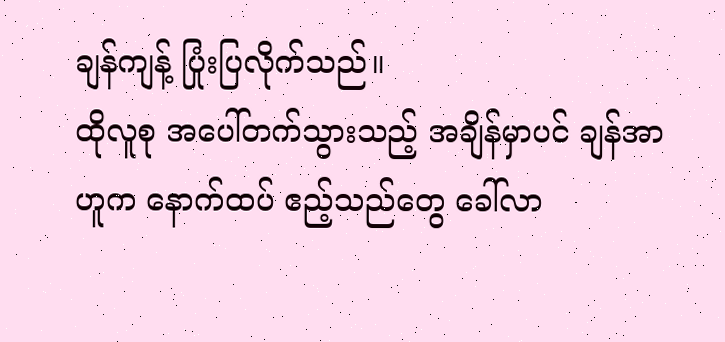ချန်ကျန့် ပြုံးပြလိုက်သည်။
ထိုလူစု အပေါ်တက်သွားသည့် အချိန်မှာပင် ချန်အာဟူက နောက်ထပ် ဧည့်သည်တွေ ခေါ်လာ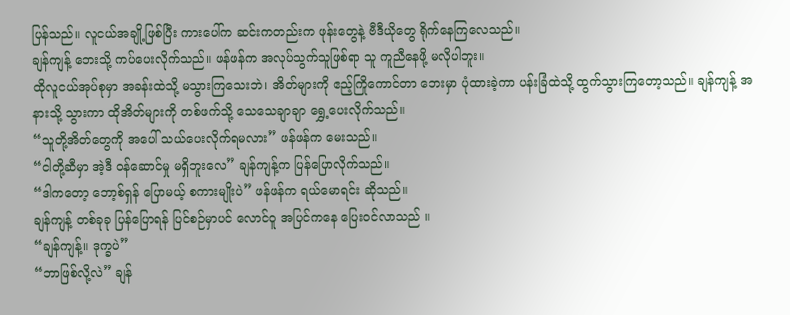ပြန်သည်။ လူငယ်အချို့ဖြစ်ပြီး ကားပေါ်က ဆင်းကတည်းက ဖုန်းတွေနဲ့ ဗီဒီယိုတွေ ရိုက်နေကြလေသည်။
ချန်ကျန့် ဘေးသို့ ကပ်ပေးလိုက်သည်။ ဖန်ဖန်က အလုပ်သွက်သူဖြစ်ရာ သူ ကူညီနေဖို့ မလိုပါဘူး။
ထိုလူငယ်အုပ်စုမှာ အခန်းထဲသို့ မသွားကြသေးဘဲ၊ အိတ်များကို ဧည့်ကြိုကောင်တာ ဘေးမှာ ပုံထားခဲ့ကာ ပန်းခြံထဲသို့ ထွက်သွားကြတော့သည်။ ချန်ကျန့် အနားသို့ သွားကာ ထိုအိတ်များကို တစ်ဖက်သို့ သေသေချာချာ ရွှေ့ပေးလိုက်သည်။
“သူတို့အိတ်တွေကို အပေါ် သယ်ပေးလိုက်ရမလား” ဖန်ဖန်က မေးသည်။
“ငါတို့ဆီမှာ အဲ့ဒီ ဝန်ဆောင်မှု မရှိဘူးလေ” ချန်ကျန့်က ပြန်ပြောလိုက်သည်။
“ဒါကတော့ ဘော့စ်ရှန် ပြောမယ့် စကားမျိုးပဲ” ဖန်ဖန်က ရယ်မောရင်း ဆိုသည်။
ချန်ကျန့် တစ်ခုခု ပြန်ပြောရန် ပြင်စဉ်မှာပင် လောင်ဝူ အပြင်ကနေ ပြေးဝင်လာသည် ။
“ချန်ကျန့်။ ဒုက္ခပဲ”
“ဘာဖြစ်လို့လဲ” ချန်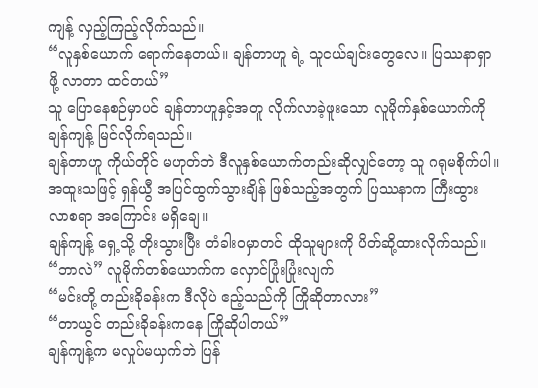ကျန့် လှည့်ကြည့်လိုက်သည်။
“လူနှစ်ယောက် ရောက်နေတယ်။ ချန်တာဟူ ရဲ့ သူငယ်ချင်းတွေလေ။ ပြဿနာရှာဖို့ လာတာ ထင်တယ်”
သူ ပြောနေစဉ်မှာပင် ချန်တာဟူနှင့်အတူ လိုက်လာခဲ့ဖူးသော လူမိုက်နှစ်ယောက်ကို ချန်ကျန့် မြင်လိုက်ရသည်။
ချန်တာဟူ ကိုယ်တိုင် မဟုတ်ဘဲ ဒီလူနှစ်ယောက်တည်းဆိုလျှင်တော့ သူ ဂရုမစိုက်ပါ။ အထူးသဖြင့် ရှန်ယွီ အပြင်ထွက်သွားချိန် ဖြစ်သည့်အတွက် ပြဿနာက ကြီးထွားလာစရာ အကြောင်း မရှိချေ။
ချန်ကျန့် ရှေ့သို့ တိုးသွားပြီး တံခါးဝမှာတင် ထိုသူများကို ပိတ်ဆို့ထားလိုက်သည်။
“ဘာလဲ” လူမိုက်တစ်ယောက်က လှောင်ပြုံးပြုံးလျက်
“မင်းတို့ တည်းခိုခန်းက ဒီလိုပဲ ဧည့်သည်ကို ကြိုဆိုတာလား”
“တာယွင် တည်းခိုခန်းကနေ ကြိုဆိုပါတယ်”
ချန်ကျန့်က မလှုပ်မယှက်ဘဲ ပြန်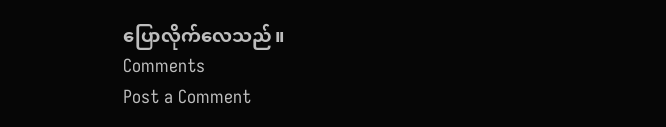ပြောလိုက်လေသည်။
Comments
Post a Comment